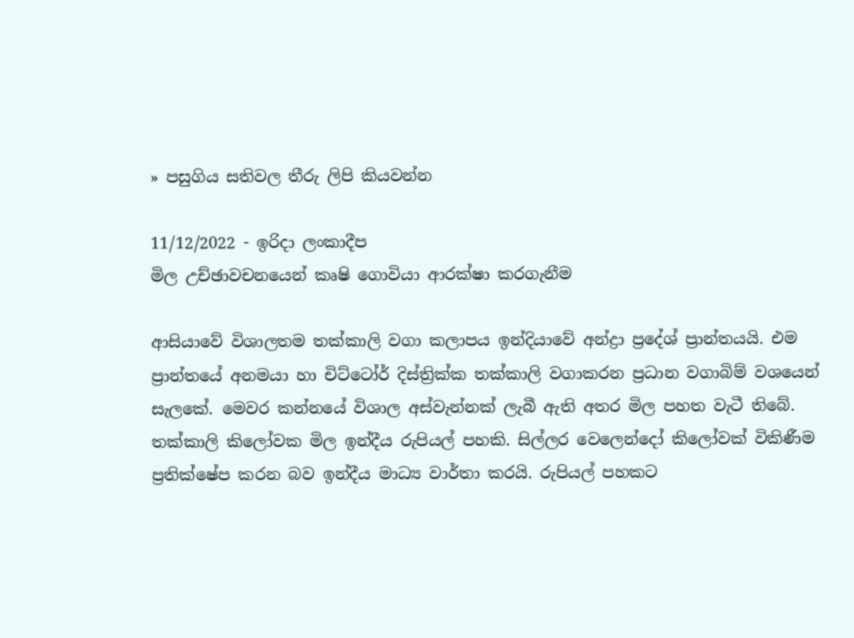» පසුගිය සතිවල තීරු ලිපි කියවන්න

11/12/2022 - ඉරිදා ලංකාදීප
මිල උච්ඡාවචනයෙන් කෘෂි ගොවියා ආරක්ෂා කරගැනීම

ආසියාවේ විශාලතම තක්කාලි වගා කලාපය ඉන්දියාවේ අන්ද්‍රා ප්‍රදේශ් ප්‍රාන්තයයි. එම ප්‍රාන්තයේ අනමයා හා චිට්ටෝර් දිස්ත්‍රික්ක තක්කාලි වගාකරන ප්‍රධාන වගාබිම් වශයෙන් සැලකේ. මෙවර කන්නයේ විශාල අස්වැන්නක් ලැබී ඇති අතර මිල පහත වැටී තිබේ. තක්කාලි කිලෝවක මිල ඉන්දීය රුපියල් පහකි. සිල්ලර වෙලෙන්දෝ කිලෝවක් විකිණීම ප්‍රතික්ෂේප කරන බව ඉන්දීය මාධ්‍ය වාර්තා කරයි. රුපියල් පහකට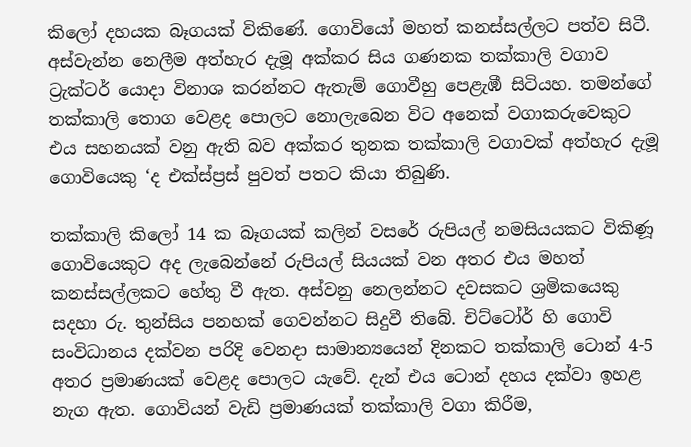කිලෝ දහයක බෑගයක් විකිණේ. ගොවියෝ මහත් කනස්සල්ලට පත්ව සිටී. අස්වැන්න නෙලීම අත්හැර දැමූ අක්කර සිය ගණනක තක්කාලි වගාව ට්‍රැක්ටර් යොදා විනාශ කරන්නට ඇතැම් ගොවීහු පෙළැඹී සිටියහ. තමන්ගේ තක්කාලි තොග වෙළද පොලට නොලැබෙන විට අනෙක් වගාකරුවෙකුට එය සහනයක් වනු ඇති බව අක්කර තුනක තක්කාලි වගාවක් අත්හැර දැමූ ගොවියෙකු ‘ද එක්ස්ප්‍රස් පුවත් පතට කියා තිබුණි.

තක්කාලි කිලෝ 14 ක බෑගයක් කලින් වසරේ රුපියල් නමසියයකට විකිණූ ගොවියෙකුට අද ලැබෙන්නේ රුපියල් සියයක් වන අතර එය මහත් කනස්සල්ලකට හේතු වී ඇත. අස්වනු නෙලන්නට දවසකට ශ්‍රමිකයෙකු සදහා රු. තුන්සිය පනහක් ගෙවන්නට සිදුවී තිබේ. චිට්ටෝර් හි ගොවි සංවිධානය දක්වන පරිදි වෙනදා සාමාන්‍යයෙන් දිනකට තක්කාලි ටොන් 4-5 අතර ප්‍රමාණයක් වෙළද පොලට යැවේ. දැන් එය ටොන් දහය දක්වා ඉහළ නැග ඇත. ගොවියන් වැඩි ප්‍රමාණයක් තක්කාලි වගා කිරීම,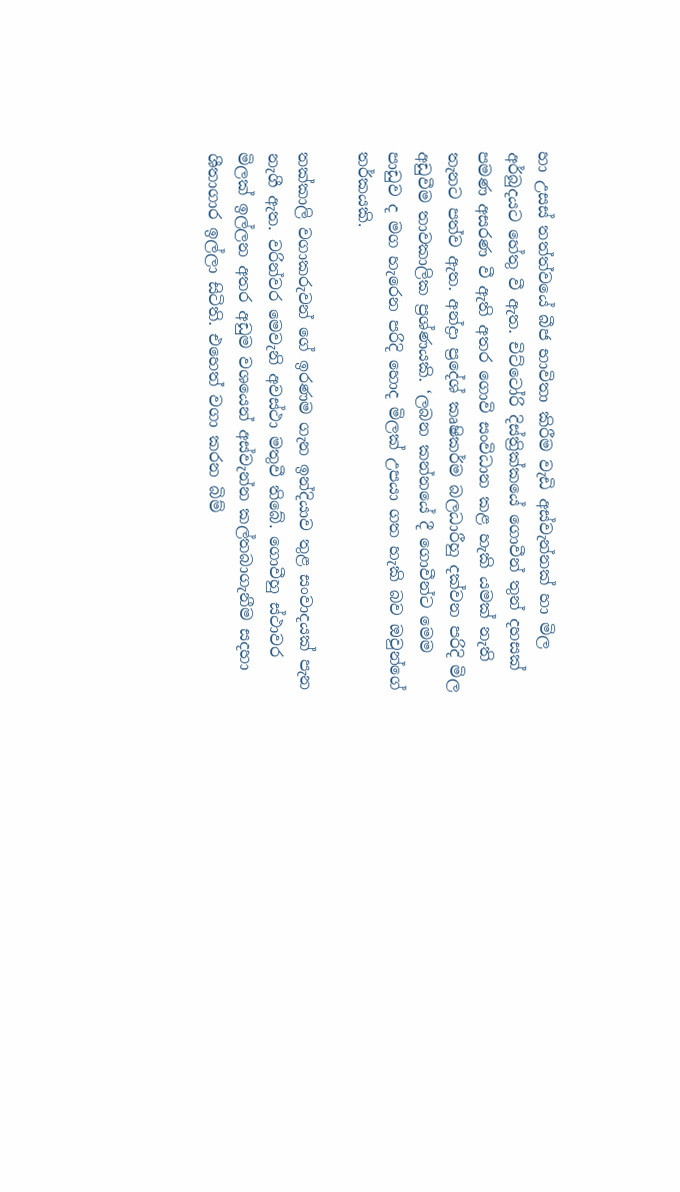හා උසස් තත්ත්වයේ බීජ භාවිතා කිරීම වැඩි අස්වැන්නක් හා මිල අර්බුදයට හේතු වී ඇත. චිට්ටෝරි දිස්ත්‍රික්කයේ ගොවීන් තුන් දහසක් පමණ අසරණ වී ඇති අතර ගොවි සංවිධාන කළ හැකි යමක් නැති තැනට පත්ව ඇත. අන්ද්‍රා ප්‍රදේශ් කෘෂිකර්ම බලධාරීහු දක්වන පරිදි මිල අඩුවීම තාවකාලික ප්‍රශ්ණයකි. ‘ලබන කන්නයේ දී ගොවීන්ට මෙම පාඩුව ද මග හැරෙන පරිදි හොද මිලක් උපයා ගත හැකි බව ඔවුන්ගේ තර්කයකි.

තක්කාලි වගාකරුවන් ගේ ඉරණම ගැන ඉන්දියාව තුළ සංවාදයක් පැන නැගී ඇත. වරින්වර මෙවැනි අවස්ථා මතුවී තිබේ. ගොවීහු ස්ථාවර මිලක් ඉල්ලන අතර අඩුම වශයෙන් අස්වැන්න කල්තබාගැනීම සදහා ශීතාගාර ඉල්ලා සිටිති. එහෙත් වගා කරන බිම්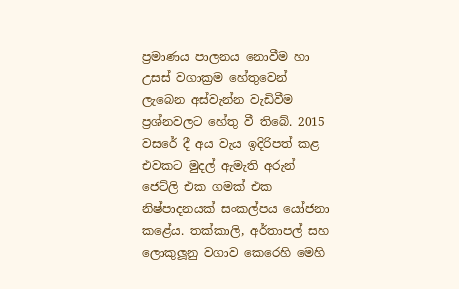ප්‍රමාණය පාලනය නොවීම හා උසස් වගාක්‍රම හේතුවෙන් ලැබෙන අස්වැන්න වැඩිවීම ප්‍රශ්නවලට හේතු වී තිබේ. 2015 වසරේ දී අය වැය ඉදිරිපත් කළ එවකට මුදල් ඇමැති අරුන් ජෙට්ලි එක ගමක් එක නිෂ්පාදනයක් සංකල්පය යෝජනා කළේය. තක්කාලි, අර්තාපල් සහ ලොකුලූනු වගාව කෙරෙහි මෙහි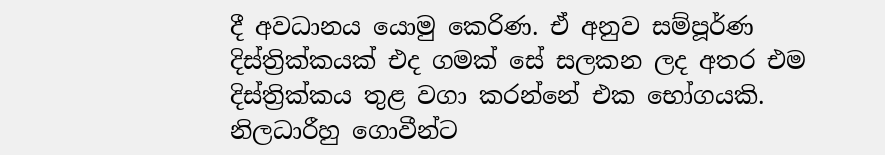දී අවධානය යොමු කෙරිණ. ඒ අනුව සම්පූර්ණ දිස්ත්‍රික්කයක් එද ගමක් සේ සලකන ලද අතර එම දිස්ත්‍රික්කය තුළ වගා කරන්නේ එක භෝගයකි. නිලධාරීහු ගොවීන්ට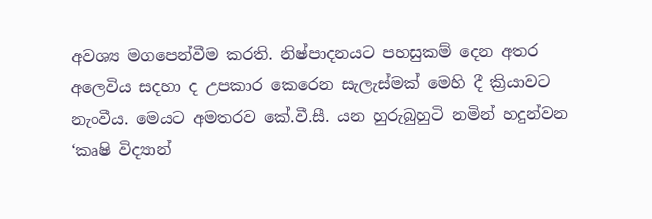අවශ්‍ය මගපෙන්වීම කරති. නිෂ්පාදනයට පහසුකම් දෙන අතර අලෙවිය සදහා ද උපකාර කෙරෙන සැලැස්මක් මෙහි දී ක්‍රියාවට නැංවීය. මෙයට අමතරව කේ.වී.සී. යන හුරුබුහුටි නමින් හදුන්වන ‘කෘෂි විද්‍යාන්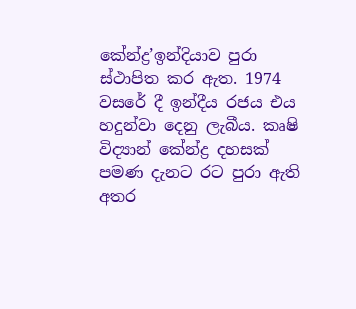කේන්ද්‍ර’ඉන්දියාව පුරා ස්ථාපිත කර ඇත. 1974 වසරේ දී ඉන්දීය රජය එය හදුන්වා දෙනු ලැබීය. කෘෂි විද්‍යාන් කේන්ද්‍ර දහසක් පමණ දැනට රට පුරා ඇති අතර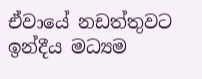ඒවායේ නඩත්තුවට ඉන්දීය මධ්‍යම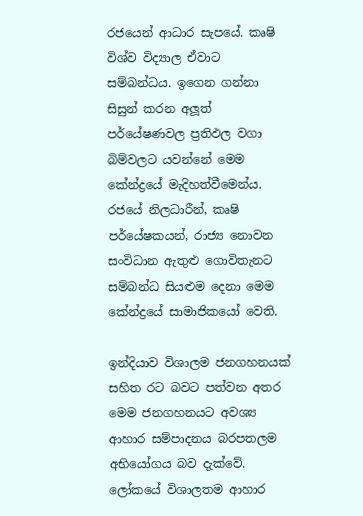රජයෙන් ආධාර සැපයේ. කෘෂි විශ්ව විද්‍යාල ඒවාට සම්බන්ධය. ඉගෙන ගන්නා සිසුන් කරන අලූත් පර්යේෂණවල ප්‍රතිඵල වගා බිම්වලට යවන්නේ මෙම කේන්ද්‍රයේ මැදිහත්වීමෙන්ය. රජයේ නිලධාරීන්, කෘෂි පර්යේෂකයන්, රාජ්‍ය නොවන සංවිධාන ඇතුළු ගොවිතැනට සම්බන්ධ සියළුම දෙනා මෙම කේන්ද්‍රයේ සාමාජිකයෝ වෙති.

ඉන්දියාව විශාලම ජනගහනයක් සහිත රට බවට පත්වන අතර මෙම ජනගහනයට අවශ්‍ය ආහාර සම්පාදනය බරපතලම අභියෝගය බව දැක්වේ. ලෝකයේ විශාලතම ආහාර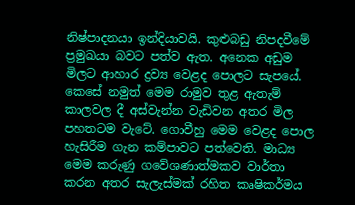නිෂ්පාදනයා ඉන්දියාවයි. කුළුබඩු නිපදවීමේ ප්‍රමුඛයා බවට පත්ව ඇත. අනෙක අඩුම මිලට ආහාර ද්‍රව්‍ය වෙළද පොලට සැපයේ. කෙසේ නමුත් මෙම රාමුව තුළ ඇතැම් කාලවල දී අස්වැන්න වැඩිවන අතර මිල පහතටම වැටේ. ගොවීහු මෙම වෙළද පොල හැසිරීම ගැන කම්පාවට පත්වෙති. මාධ්‍ය මෙම කරුණු ගවේශණාත්මකව වාර්තා කරන අතර සැලැස්මක් රහිත කෘෂිකර්මය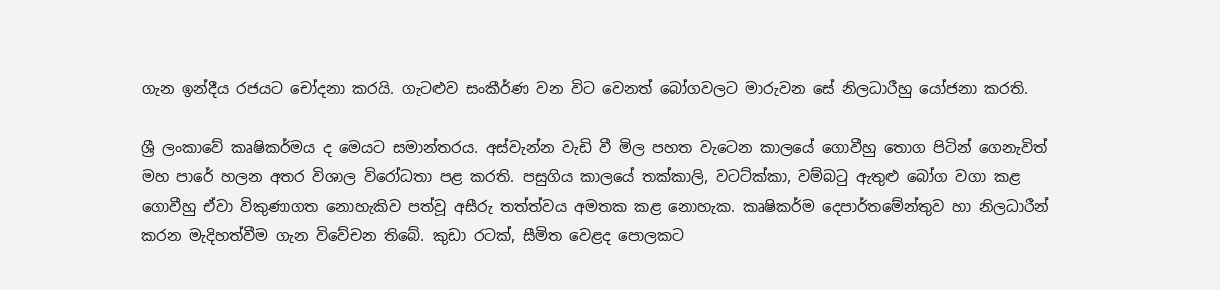ගැන ඉන්දීය රජයට චෝදනා කරයි. ගැටළුව සංකීර්ණ වන විට වෙනත් බෝගවලට මාරුවන සේ නිලධාරීහු යෝජනා කරති.

ශ්‍රී ලංකාවේ කෘෂිකර්මය ද මෙයට සමාන්තරය. අස්වැන්න වැඩි වී මිල පහත වැටෙන කාලයේ ගොවීහු තොග පිටින් ගෙනැවිත් මහ පාරේ හලන අතර විශාල විරෝධතා පළ කරති. පසුගිය කාලයේ තක්කාලි, වටට්ක්කා, වම්බටු ඇතුළු බෝග වගා කළ ගොවීහු ඒවා විකුණාගත නොහැකිව පත්වූ අසීරු තත්ත්වය අමතක කළ නොහැක. කෘෂිකර්ම දෙපාර්තමේන්තුව හා නිලධාරීන් කරන මැදිහත්වීම ගැන විවේචන තිබේ. කුඩා රටක්, සීමිත වෙළද පොලකට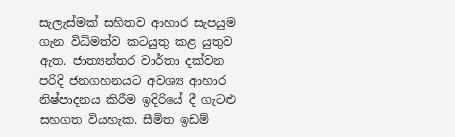සැලැස්මක් සහිතව ආහාර සැපයුම ගැන විධිමත්ව කටයුතු කළ යුතුව ඇත. ජාත්‍යන්තර වාර්තා දක්වන පරිදි ජනගහනයට අවශ්‍ය ආහාර නිෂ්පාදනය කිරීම ඉදිරියේ දී ගැටළු සහගත වියහැක. සීමිත ඉඩම්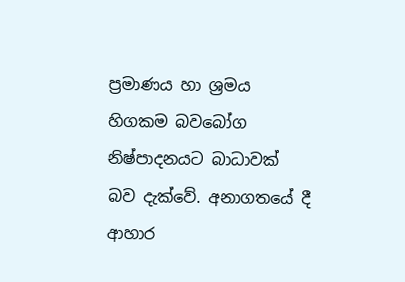ප්‍රමාණය හා ශ්‍රමය හිගකම බවබෝග නිෂ්පාදනයට බාධාවක් බව දැක්වේ. අනාගතයේ දී ආහාර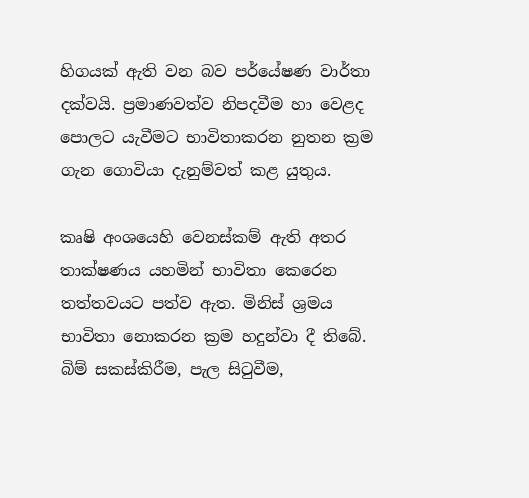හිගයක් ඇති වන බව පර්යේෂණ වාර්තා දක්වයි. ප්‍රමාණවත්ව නිපදවීම හා වෙළද පොලට යැවීමට භාවිතාකරන නුතන ක්‍රම ගැන ගොවියා දැනුම්වත් කළ යුතුය.

කෘෂි අංශයෙහි වෙනස්කම් ඇති අතර තාක්ෂණය යහමින් භාවිතා කෙරෙන තත්තවයට පත්ව ඇත. මිනිස් ශ්‍රමය භාවිතා නොකරන ක්‍රම හදුන්වා දී තිබේ. බිම් සකස්කිරීම, පැල සිටුවීම,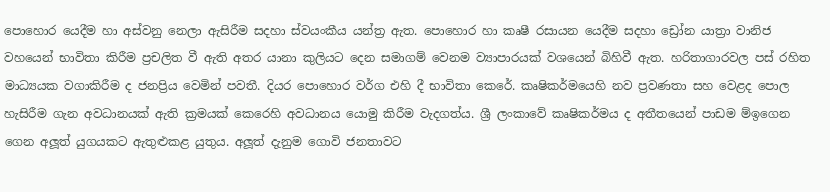පොහොර යෙදීම හා අස්වනු නෙලා ඇසිරීම සදහා ස්වයංකීය යන්ත්‍ර ඇත. පොහොර හා කෘෂී රසායන යෙදීම සදහා ඩ්‍රෝන යාත්‍රා වානිජ වහයෙන් භාවිතා කිරීම ප්‍රචලිත වී ඇති අතර යානා කුලියට දෙන සමාගම් වෙනම ව්‍යාපාරයක් වශයෙන් බිහිවී ඇත. හරිතාගාරවල පස් රහිත මාධ්‍යයක වගාකිරීම ද ජනප්‍රිය වෙමින් පවතී. දියර පොහොර වර්ග එහි දී භාවිතා කෙරේ. කෘෂිකර්මයෙහි නව ප්‍රවණතා සහ වෙළද පොල හැසිරීම ගැන අවධානයක් ඇති ක්‍රමයක් කෙරෙහි අවධානය යොමු කිරීම වැදගත්ය. ශ්‍රී ලංකාවේ කෘෂිකර්මය ද අතීතයෙන් පාඩම ම්ඉගෙන ගෙන අලූත් යුගයකට ඇතුළුකළ යුතුය. අලූත් දැනුම ගොවි ජනතාවට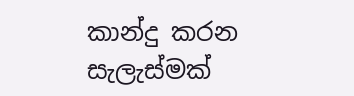කාන්දු කරන සැලැස්මක්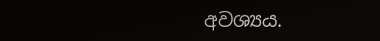අවශ්‍යය.